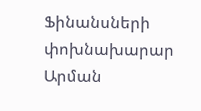Ֆինանսների փոխնախարար Արման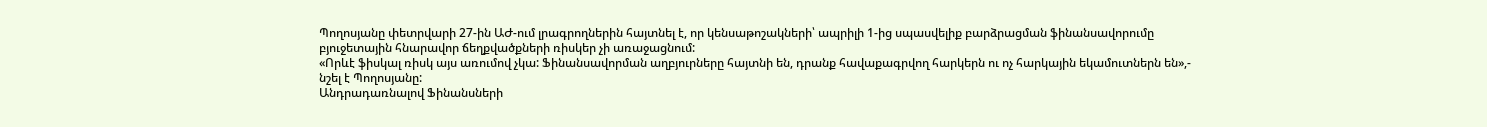Պողոսյանը փետրվարի 27-ին ԱԺ-ում լրագրողներին հայտնել է, որ կենսաթոշակների՝ ապրիլի 1-ից սպասվելիք բարձրացման ֆինանսավորումը բյուջետային հնարավոր ճեղքվածքների ռիսկեր չի առաջացնում:
«Որևէ ֆիսկալ ռիսկ այս առումով չկա: Ֆինանսավորման աղբյուրները հայտնի են, դրանք հավաքագրվող հարկերն ու ոչ հարկային եկամուտներն են»,- նշել է Պողոսյանը:
Անդրադառնալով Ֆինանսների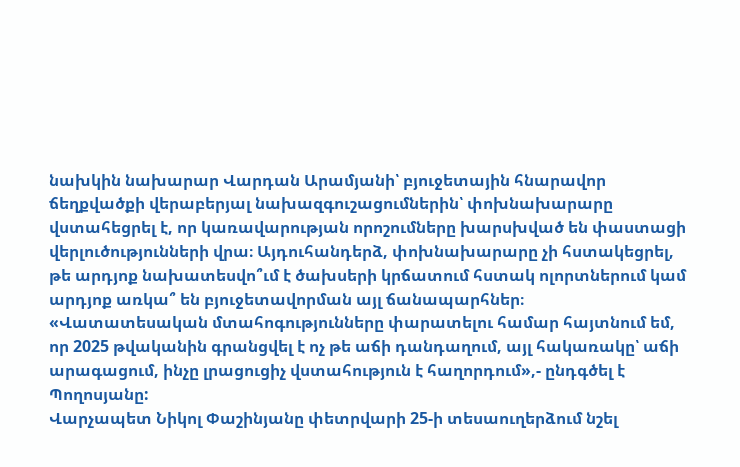նախկին նախարար Վարդան Արամյանի՝ բյուջետային հնարավոր ճեղքվածքի վերաբերյալ նախազգուշացումներին՝ փոխնախարարը վստահեցրել է, որ կառավարության որոշումները խարսխված են փաստացի վերլուծությունների վրա։ Այդուհանդերձ, փոխնախարարը չի հստակեցրել, թե արդյոք նախատեսվո՞ւմ է ծախսերի կրճատում հստակ ոլորտներում կամ արդյոք առկա՞ են բյուջետավորման այլ ճանապարհներ։
«Վատատեսական մտահոգությունները փարատելու համար հայտնում եմ, որ 2025 թվականին գրանցվել է ոչ թե աճի դանդաղում, այլ հակառակը՝ աճի արագացում, ինչը լրացուցիչ վստահություն է հաղորդում»,- ընդգծել է Պողոսյանը:
Վարչապետ Նիկոլ Փաշինյանը փետրվարի 25-ի տեսաուղերձում նշել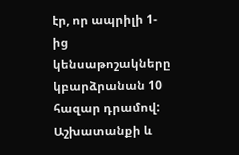էր, որ ապրիլի 1-ից կենսաթոշակները կբարձրանան 10 հազար դրամով: Աշխատանքի և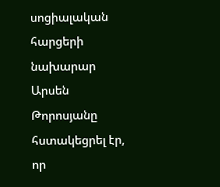սոցիալական հարցերի նախարար Արսեն Թորոսյանը հստակեցրել էր, որ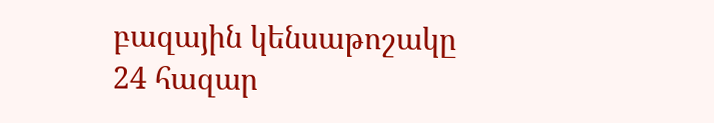բազային կենսաթոշակը 24 հազար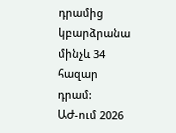դրամից կբարձրանա մինչև 34 հազար դրամ:
ԱԺ-ում 2026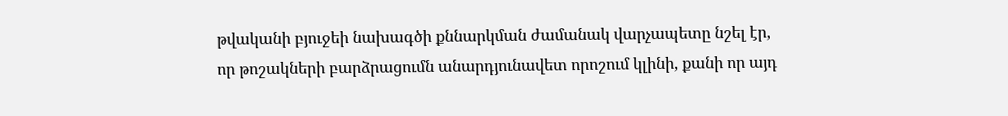թվականի բյուջեի նախագծի քննարկման ժամանակ վարչապետը նշել էր, որ թոշակների բարձրացումն անարդյունավետ որոշում կլինի, քանի որ այդ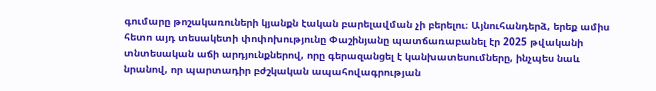գումարը թոշակառուների կյանքն էական բարելավման չի բերելու։ Այնուհանդերձ, երեք ամիս հետո այդ տեսակետի փոփոխությունը Փաշինյանը պատճառաբանել էր 2025 թվականի տնտեսական աճի արդյունքներով, որը գերազանցել է կանխատեսումները, ինչպես նաև նրանով, որ պարտադիր բժշկական ապահովագրության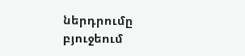ներդրումը բյուջեում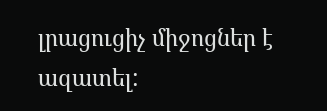լրացուցիչ միջոցներ է ազատել: